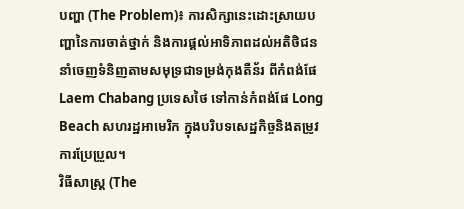បញ្ហា (The Problem)៖ ការសិក្សានេះដោះស្រាយបញ្ហានៃការចាត់ថ្នាក់ និងការផ្តល់អាទិភាពដល់អតិថិជននាំចេញទំនិញតាមសមុទ្រជាទម្រង់កុងតឺន័រ ពីកំពង់ផែ Laem Chabang ប្រទេសថៃ ទៅកាន់កំពង់ផែ Long Beach សហរដ្ឋអាមេរិក ក្នុងបរិបទសេដ្ឋកិច្ចនិងតម្រូវការប្រែប្រួល។
វិធីសាស្ត្រ (The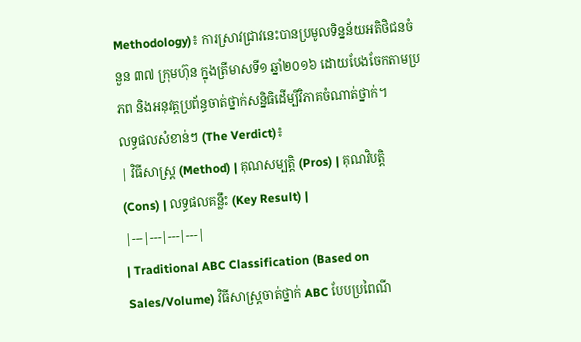Methodology)៖ ការស្រាវជ្រាវនេះបានប្រមូលទិន្នន័យអតិថិជនចំនួន ៣៧ ក្រុមហ៊ុន ក្នុងត្រីមាសទី១ ឆ្នាំ២០១៦ ដោយបែងចែកតាមប្រភព និងអនុវត្តប្រព័ន្ធចាត់ថ្នាក់សន្និធិដើម្បីវិភាគចំណាត់ថ្នាក់។
លទ្ធផលសំខាន់ៗ (The Verdict)៖
| វិធីសាស្ត្រ (Method) | គុណសម្បត្តិ (Pros) | គុណវិបត្តិ (Cons) | លទ្ធផលគន្លឹះ (Key Result) |
|---|---|---|---|
| Traditional ABC Classification (Based on Sales/Volume) វិធីសាស្ត្រចាត់ថ្នាក់ ABC បែបប្រពៃណី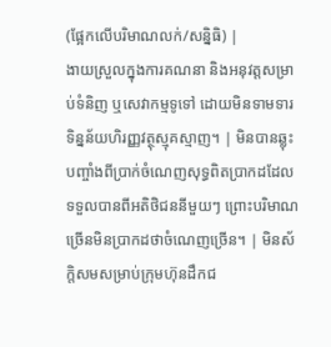(ផ្អែកលើបរិមាណលក់/សន្និធិ) |
ងាយស្រួលក្នុងការគណនា និងអនុវត្តសម្រាប់ទំនិញ ឬសេវាកម្មទូទៅ ដោយមិនទាមទារទិន្នន័យហិរញ្ញវត្ថុស្មុគស្មាញ។ | មិនបានឆ្លុះបញ្ចាំងពីប្រាក់ចំណេញសុទ្ធពិតប្រាកដដែលទទួលបានពីអតិថិជននីមួយៗ ព្រោះបរិមាណច្រើនមិនប្រាកដថាចំណេញច្រើន។ | មិនស័ក្តិសមសម្រាប់ក្រុមហ៊ុនដឹកជ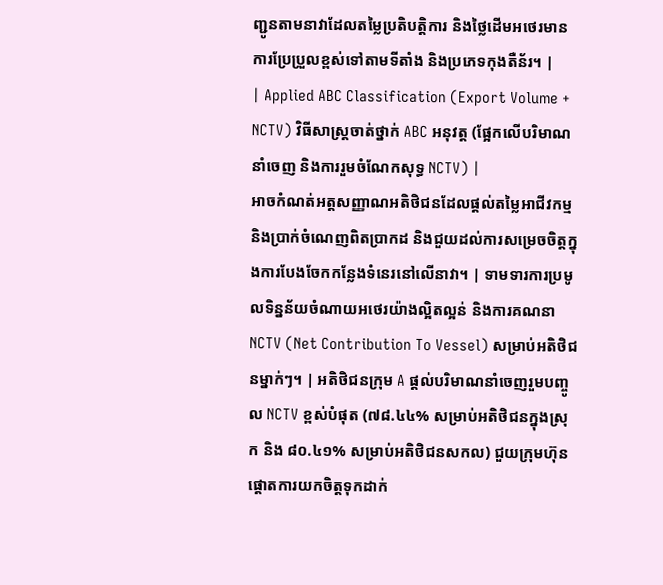ញ្ជូនតាមនាវាដែលតម្លៃប្រតិបត្តិការ និងថ្លៃដើមអថេរមានការប្រែប្រួលខ្ពស់ទៅតាមទីតាំង និងប្រភេទកុងតឺន័រ។ |
| Applied ABC Classification (Export Volume + NCTV) វិធីសាស្ត្រចាត់ថ្នាក់ ABC អនុវត្ត (ផ្អែកលើបរិមាណនាំចេញ និងការរួមចំណែកសុទ្ធ NCTV) |
អាចកំណត់អត្តសញ្ញាណអតិថិជនដែលផ្តល់តម្លៃអាជីវកម្ម និងប្រាក់ចំណេញពិតប្រាកដ និងជួយដល់ការសម្រេចចិត្តក្នុងការបែងចែកកន្លែងទំនេរនៅលើនាវា។ | ទាមទារការប្រមូលទិន្នន័យចំណាយអថេរយ៉ាងល្អិតល្អន់ និងការគណនា NCTV (Net Contribution To Vessel) សម្រាប់អតិថិជនម្នាក់ៗ។ | អតិថិជនក្រុម A ផ្តល់បរិមាណនាំចេញរួមបញ្ចូល NCTV ខ្ពស់បំផុត (៧៨.៤៤% សម្រាប់អតិថិជនក្នុងស្រុក និង ៨០.៤១% សម្រាប់អតិថិជនសកល) ជួយក្រុមហ៊ុនផ្តោតការយកចិត្តទុកដាក់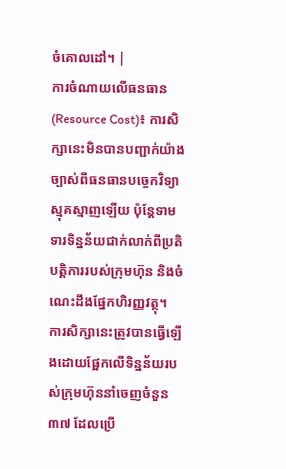ចំគោលដៅ។ |
ការចំណាយលើធនធាន (Resource Cost)៖ ការសិក្សានេះមិនបានបញ្ជាក់យ៉ាងច្បាស់ពីធនធានបច្ចេកវិទ្យាស្មុគស្មាញឡើយ ប៉ុន្តែទាមទារទិន្នន័យជាក់លាក់ពីប្រតិបត្តិការរបស់ក្រុមហ៊ុន និងចំណេះដឹងផ្នែកហិរញ្ញវត្ថុ។
ការសិក្សានេះត្រូវបានធ្វើឡើងដោយផ្អែកលើទិន្នន័យរបស់ក្រុមហ៊ុននាំចេញចំនួន ៣៧ ដែលប្រើ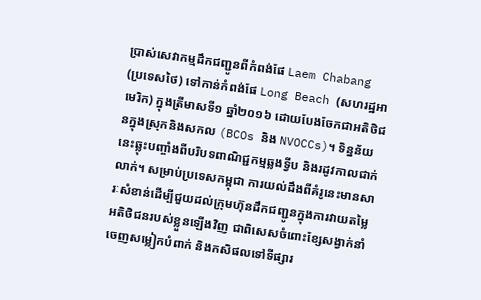ប្រាស់សេវាកម្មដឹកជញ្ជូនពីកំពង់ផែ Laem Chabang (ប្រទេសថៃ) ទៅកាន់កំពង់ផែ Long Beach (សហរដ្ឋអាមេរិក) ក្នុងត្រីមាសទី១ ឆ្នាំ២០១៦ ដោយបែងចែកជាអតិថិជនក្នុងស្រុកនិងសកល (BCOs និង NVOCCs)។ ទិន្នន័យនេះឆ្លុះបញ្ចាំងពីបរិបទពាណិជ្ជកម្មឆ្លងទ្វីប និងរដូវកាលជាក់លាក់។ សម្រាប់ប្រទេសកម្ពុជា ការយល់ដឹងពីគំរូនេះមានសារៈសំខាន់ដើម្បីជួយដល់ក្រុមហ៊ុនដឹកជញ្ជូនក្នុងការវាយតម្លៃអតិថិជនរបស់ខ្លួនឡើងវិញ ជាពិសេសចំពោះខ្សែសង្វាក់នាំចេញសម្លៀកបំពាក់ និងកសិផលទៅទីផ្សារ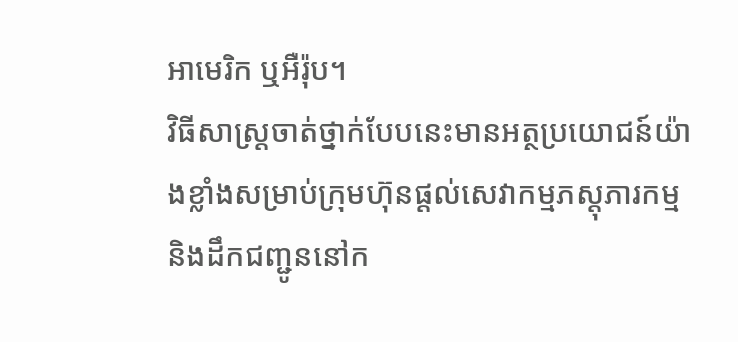អាមេរិក ឬអឺរ៉ុប។
វិធីសាស្ត្រចាត់ថ្នាក់បែបនេះមានអត្ថប្រយោជន៍យ៉ាងខ្លាំងសម្រាប់ក្រុមហ៊ុនផ្តល់សេវាកម្មភស្តុភារកម្ម និងដឹកជញ្ជូននៅក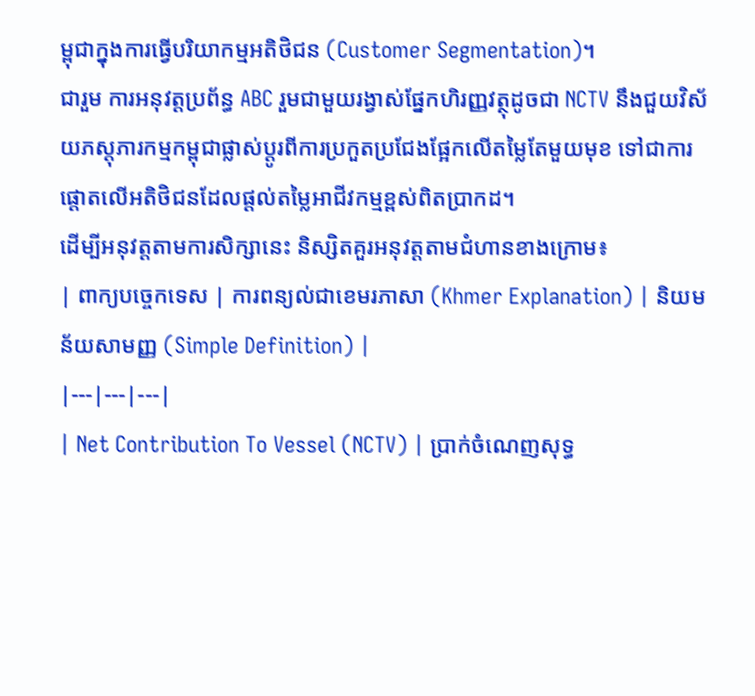ម្ពុជាក្នុងការធ្វើបរិយាកម្មអតិថិជន (Customer Segmentation)។
ជារួម ការអនុវត្តប្រព័ន្ធ ABC រួមជាមួយរង្វាស់ផ្នែកហិរញ្ញវត្ថុដូចជា NCTV នឹងជួយវិស័យភស្តុភារកម្មកម្ពុជាផ្លាស់ប្តូរពីការប្រកួតប្រជែងផ្អែកលើតម្លៃតែមួយមុខ ទៅជាការផ្តោតលើអតិថិជនដែលផ្តល់តម្លៃអាជីវកម្មខ្ពស់ពិតប្រាកដ។
ដើម្បីអនុវត្តតាមការសិក្សានេះ និស្សិតគួរអនុវត្តតាមជំហានខាងក្រោម៖
| ពាក្យបច្ចេកទេស | ការពន្យល់ជាខេមរភាសា (Khmer Explanation) | និយមន័យសាមញ្ញ (Simple Definition) |
|---|---|---|
| Net Contribution To Vessel (NCTV) | ប្រាក់ចំណេញសុទ្ធ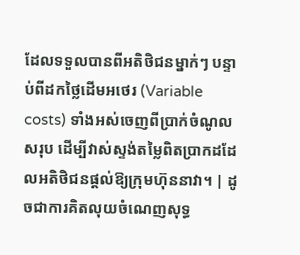ដែលទទួលបានពីអតិថិជនម្នាក់ៗ បន្ទាប់ពីដកថ្លៃដើមអថេរ (Variable costs) ទាំងអស់ចេញពីប្រាក់ចំណូលសរុប ដើម្បីវាស់ស្ទង់តម្លៃពិតប្រាកដដែលអតិថិជនផ្តល់ឱ្យក្រុមហ៊ុននាវា។ | ដូចជាការគិតលុយចំណេញសុទ្ធ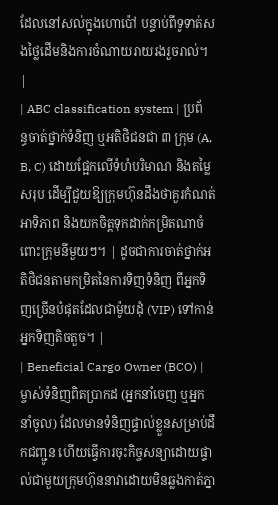ដែលនៅសល់ក្នុងហោប៉ៅ បន្ទាប់ពីទូទាត់សងថ្លៃដើមនិងការចំណាយរាយរងរួចរាល់។ |
| ABC classification system | ប្រព័ន្ធចាត់ថ្នាក់ទំនិញ ឬអតិថិជនជា ៣ ក្រុម (A, B, C) ដោយផ្អែកលើទំហំបរិមាណ និងតម្លៃសរុប ដើម្បីជួយឱ្យក្រុមហ៊ុនដឹងថាគួរកំណត់អាទិភាព និងយកចិត្តទុកដាក់កម្រិតណាចំពោះក្រុមនីមួយៗ។ | ដូចជាការចាត់ថ្នាក់អតិថិជនតាមកម្រិតនៃការទិញទំនិញ ពីអ្នកទិញច្រើនបំផុតដែលជាម៉ូយដុំ (VIP) ទៅកាន់អ្នកទិញតិចតួច។ |
| Beneficial Cargo Owner (BCO) | ម្ចាស់ទំនិញពិតប្រាកដ (អ្នកនាំចេញ ឬអ្នកនាំចូល) ដែលមានទំនិញផ្ទាល់ខ្លួនសម្រាប់ដឹកជញ្ជូន ហើយធ្វើការចុះកិច្ចសន្យាដោយផ្ទាល់ជាមួយក្រុមហ៊ុននាវាដោយមិនឆ្លងកាត់ភ្នា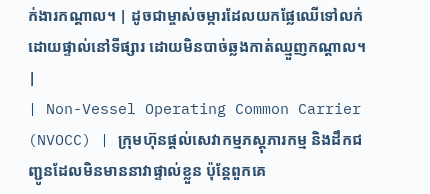ក់ងារកណ្តាល។ | ដូចជាម្ចាស់ចម្ការដែលយកផ្លែឈើទៅលក់ដោយផ្ទាល់នៅទីផ្សារ ដោយមិនបាច់ឆ្លងកាត់ឈ្មួញកណ្តាល។ |
| Non-Vessel Operating Common Carrier (NVOCC) | ក្រុមហ៊ុនផ្តល់សេវាកម្មភស្តុភារកម្ម និងដឹកជញ្ជូនដែលមិនមាននាវាផ្ទាល់ខ្លួន ប៉ុន្តែពួកគេ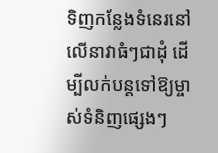ទិញកន្លែងទំនេរនៅលើនាវាធំៗជាដុំ ដើម្បីលក់បន្តទៅឱ្យម្ចាស់ទំនិញផ្សេងៗ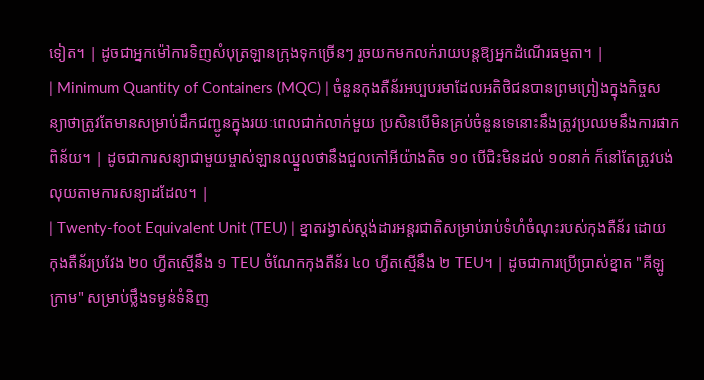ទៀត។ | ដូចជាអ្នកម៉ៅការទិញសំបុត្រឡានក្រុងទុកច្រើនៗ រួចយកមកលក់រាយបន្តឱ្យអ្នកដំណើរធម្មតា។ |
| Minimum Quantity of Containers (MQC) | ចំនួនកុងតឺន័រអប្បបរមាដែលអតិថិជនបានព្រមព្រៀងក្នុងកិច្ចសន្យាថាត្រូវតែមានសម្រាប់ដឹកជញ្ជូនក្នុងរយៈពេលជាក់លាក់មួយ ប្រសិនបើមិនគ្រប់ចំនួនទេនោះនឹងត្រូវប្រឈមនឹងការផាកពិន័យ។ | ដូចជាការសន្យាជាមួយម្ចាស់ឡានឈ្នួលថានឹងជួលកៅអីយ៉ាងតិច ១០ បើជិះមិនដល់ ១០នាក់ ក៏នៅតែត្រូវបង់លុយតាមការសន្យាដដែល។ |
| Twenty-foot Equivalent Unit (TEU) | ខ្នាតរង្វាស់ស្តង់ដារអន្តរជាតិសម្រាប់រាប់ទំហំចំណុះរបស់កុងតឺន័រ ដោយកុងតឺន័រប្រវែង ២០ ហ្វីតស្មើនឹង ១ TEU ចំណែកកុងតឺន័រ ៤០ ហ្វីតស្មើនឹង ២ TEU។ | ដូចជាការប្រើប្រាស់ខ្នាត "គីឡូក្រាម" សម្រាប់ថ្លឹងទម្ងន់ទំនិញ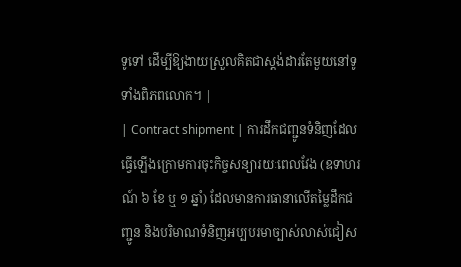ទូទៅ ដើម្បីឱ្យងាយស្រួលគិតជាស្តង់ដារតែមួយនៅទូទាំងពិភពលោក។ |
| Contract shipment | ការដឹកជញ្ជូនទំនិញដែលធ្វើឡើងក្រោមការចុះកិច្ចសន្យារយៈពេលវែង (ឧទាហរណ៍ ៦ ខែ ឬ ១ ឆ្នាំ) ដែលមានការធានាលើតម្លៃដឹកជញ្ជូន និងបរិមាណទំនិញអប្បបរមាច្បាស់លាស់ជៀស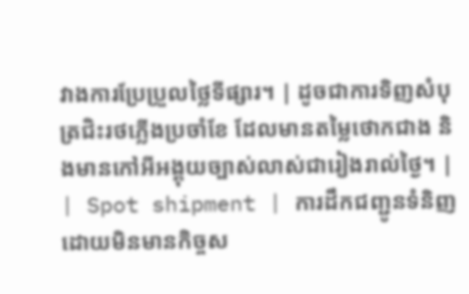វាងការប្រែប្រួលថ្លៃទីផ្សារ។ | ដូចជាការទិញសំបុត្រជិះរថភ្លើងប្រចាំខែ ដែលមានតម្លៃថោកជាង និងមានកៅអីអង្គុយច្បាស់លាស់ជារៀងរាល់ថ្ងៃ។ |
| Spot shipment | ការដឹកជញ្ជូនទំនិញដោយមិនមានកិច្ចស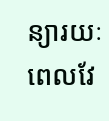ន្យារយៈពេលវែ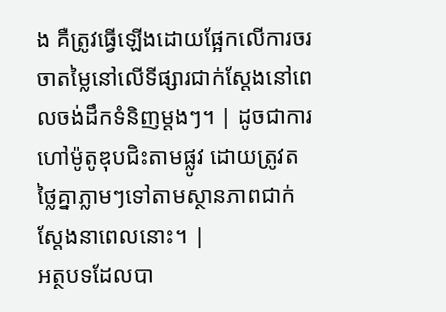ង គឺត្រូវធ្វើឡើងដោយផ្អែកលើការចរចាតម្លៃនៅលើទីផ្សារជាក់ស្តែងនៅពេលចង់ដឹកទំនិញម្តងៗ។ | ដូចជាការហៅម៉ូតូឌុបជិះតាមផ្លូវ ដោយត្រូវតថ្លៃគ្នាភ្លាមៗទៅតាមស្ថានភាពជាក់ស្តែងនាពេលនោះ។ |
អត្ថបទដែលបា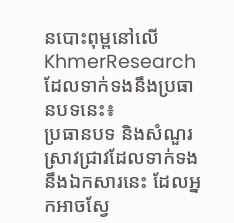នបោះពុម្ពនៅលើ KhmerResearch ដែលទាក់ទងនឹងប្រធានបទនេះ៖
ប្រធានបទ និងសំណួរស្រាវជ្រាវដែលទាក់ទងនឹងឯកសារនេះ ដែលអ្នកអាចស្វែ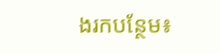ងរកបន្ថែម៖